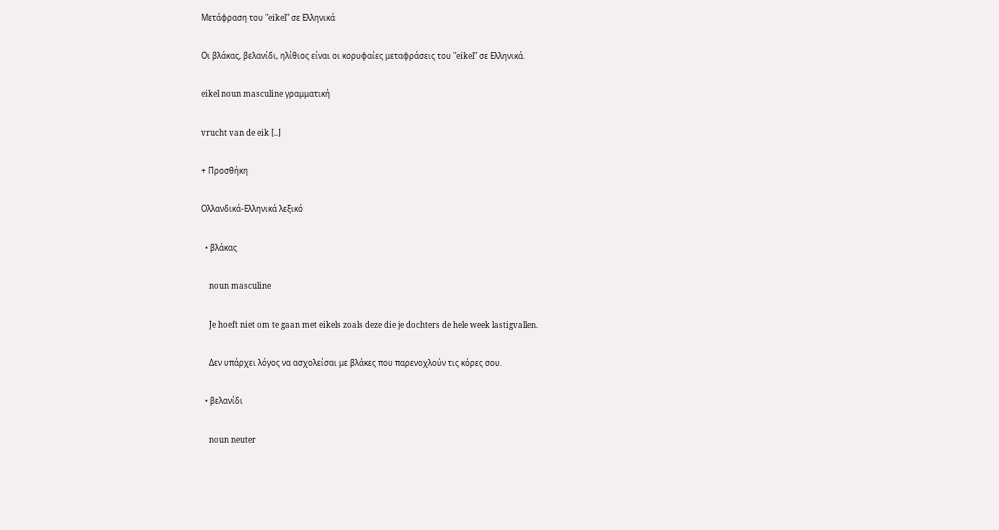Μετάφραση του "eikel" σε Ελληνικά

Οι βλάκας, βελανίδι, ηλίθιος είναι οι κορυφαίες μεταφράσεις του "eikel" σε Ελληνικά.

eikel noun masculine γραμματική

vrucht van de eik [..]

+ Προσθήκη

Ολλανδικά-Ελληνικά λεξικό

  • βλάκας

    noun masculine

    Je hoeft niet om te gaan met eikels zoals deze die je dochters de hele week lastigvallen.

    Δεν υπάρχει λόγος να ασχολείσαι με βλάκες που παρενοχλούν τις κόρες σου.

  • βελανίδι

    noun neuter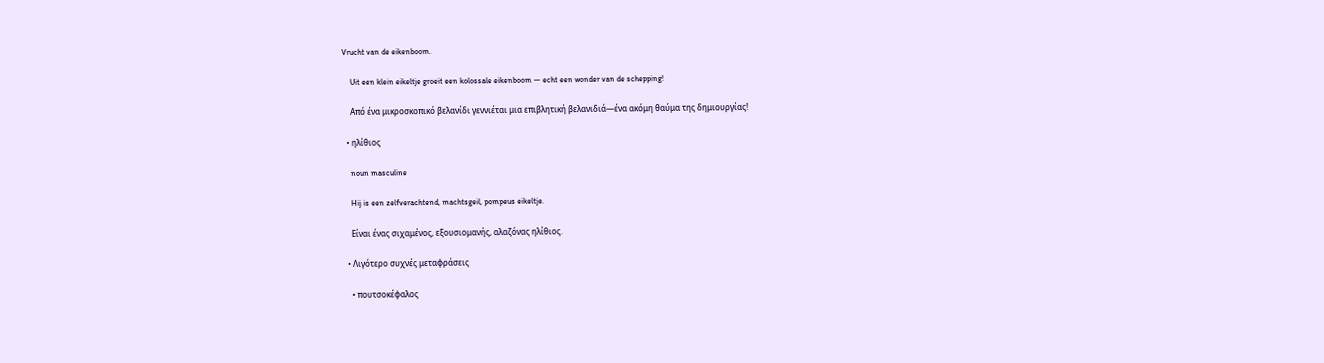Vrucht van de eikenboom.

    Uit een klein eikeltje groeit een kolossale eikenboom — echt een wonder van de schepping!

    Από ένα μικροσκοπικό βελανίδι γεννιέται μια επιβλητική βελανιδιά—ένα ακόμη θαύμα της δημιουργίας!

  • ηλίθιος

    noun masculine

    Hij is een zelfverachtend, machtsgeil, pompeus eikeltje.

    Είναι ένας σιχαμένος, εξουσιομανής, αλαζόνας ηλίθιος.

  • Λιγότερο συχνές μεταφράσεις

    • πουτσοκέφαλος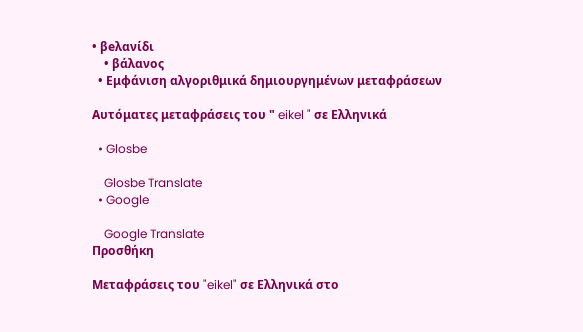• βeλανίδι
    • βάλανος
  • Εμφάνιση αλγοριθμικά δημιουργημένων μεταφράσεων

Αυτόματες μεταφράσεις του " eikel " σε Ελληνικά

  • Glosbe

    Glosbe Translate
  • Google

    Google Translate
Προσθήκη

Μεταφράσεις του "eikel" σε Ελληνικά στο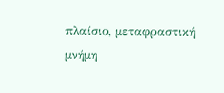πλαίσιο, μεταφραστική μνήμη